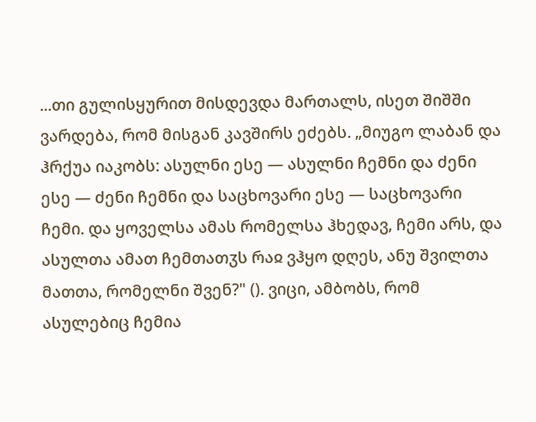...თი გულისყურით მისდევდა მართალს, ისეთ შიშში ვარდება, რომ მისგან კავშირს ეძებს. „მიუგო ლაბან და ჰრქუა იაკობს: ასულნი ესე — ასულნი ჩემნი და ძენი ესე — ძენი ჩემნი და საცხოვარი ესე — საცხოვარი ჩემი. და ყოველსა ამას რომელსა ჰხედავ, ჩემი არს, და ასულთა ამათ ჩემთათჳს რაჲ ვჰყო დღეს, ანუ შვილთა მათთა, რომელნი შვენ?" (). ვიცი, ამბობს, რომ ასულებიც ჩემია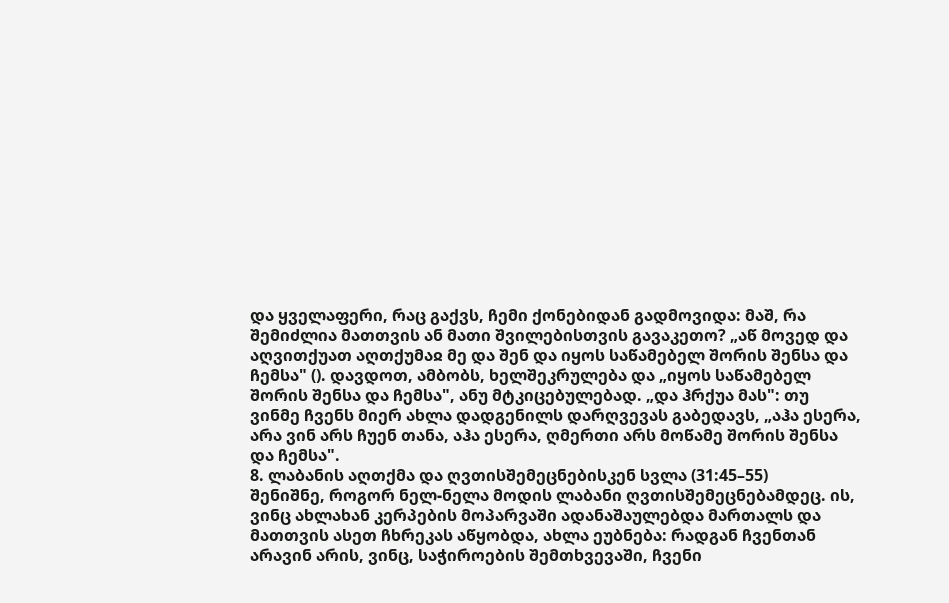და ყველაფერი, რაც გაქვს, ჩემი ქონებიდან გადმოვიდა: მაშ, რა შემიძლია მათთვის ან მათი შვილებისთვის გავაკეთო? „აწ მოვედ და აღვითქუათ აღთქუმაჲ მე და შენ და იყოს საწამებელ შორის შენსა და ჩემსა" (). დავდოთ, ამბობს, ხელშეკრულება და „იყოს საწამებელ შორის შენსა და ჩემსა", ანუ მტკიცებულებად. „და ჰრქუა მას": თუ ვინმე ჩვენს მიერ ახლა დადგენილს დარღვევას გაბედავს, „აჰა ესერა, არა ვინ არს ჩუენ თანა, აჰა ესერა, ღმერთი არს მოწამე შორის შენსა და ჩემსა".
8. ლაბანის აღთქმა და ღვთისშემეცნებისკენ სვლა (31:45–55)
შენიშნე, როგორ ნელ-ნელა მოდის ლაბანი ღვთისშემეცნებამდეც. ის, ვინც ახლახან კერპების მოპარვაში ადანაშაულებდა მართალს და მათთვის ასეთ ჩხრეკას აწყობდა, ახლა ეუბნება: რადგან ჩვენთან არავინ არის, ვინც, საჭიროების შემთხვევაში, ჩვენი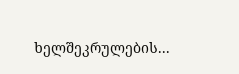ხელშეკრულების...